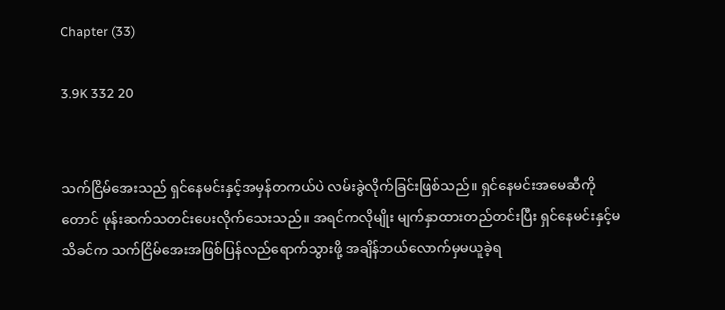Chapter (33)

3.9K 332 20


သက်ငြိမ်အေးသည် ရှင်နေမင်းနှင့်အမှန်တကယ်ပဲ လမ်းခွဲလိုက်ခြင်းဖြစ်သည်။ ရှင်နေမင်းအမေဆီကိုတောင် ဖုန်းဆက်သတင်းပေးလိုက်သေးသည်။ အရင်ကလိုမျိုး မျက်နှာထားတည်တင်းပြီး ရှင်နေမင်းနှင့်မသိခင်က သက်ငြိမ်အေးအဖြစ်ပြန်လည်ရောက်သွားဖို့ အချိန်ဘယ်လောက်မှမယူခဲ့ရ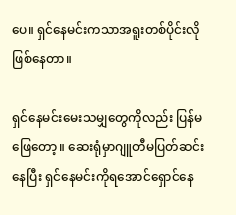ပေ။ ရှင်နေမင်းကသာအရူးတစ်ပိုင်းလိုဖြစ်နေတာ။

ရှင်နေမင်းမေးသမျှတွေကိုလည်း ပြန်မဖြေတော့။ ဆေးရုံမှာဂျူတီမပြတ်ဆင်းနေပြီး ရှင်နေမင်းကိုရအောင်ရှောင်နေ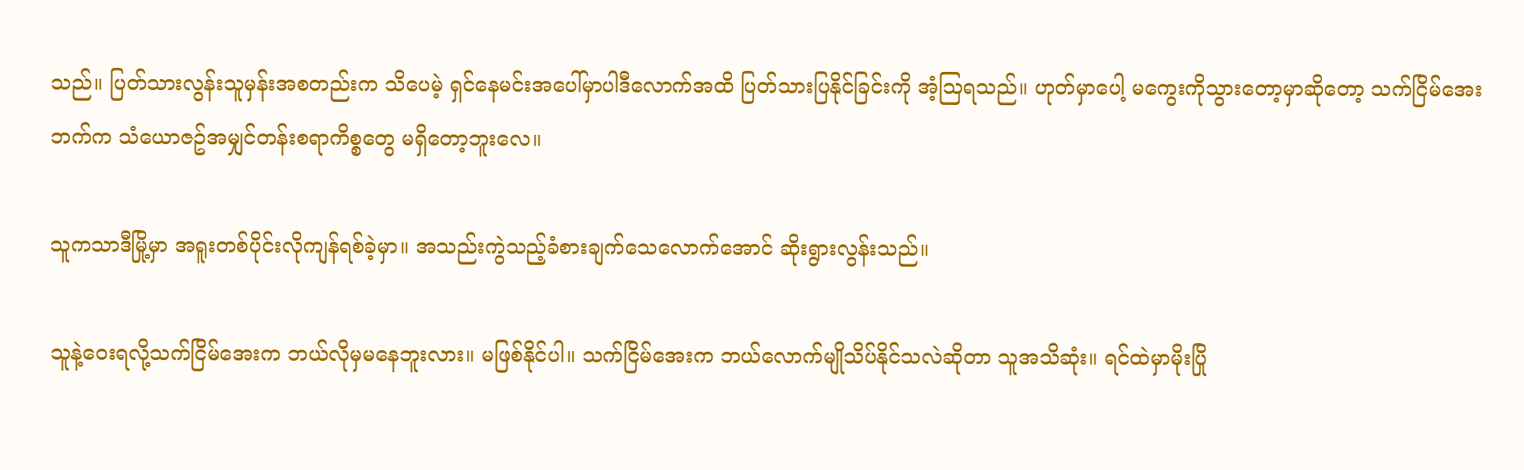သည်။ ပြတ်သားလွန်းသူမှန်းအစတည်းက သိပေမဲ့ ရှင်နေမင်းအပေါ်မှာပါဒီလောက်အထိ ပြတ်သားပြနိုင်ခြင်းကို အံ့သြရသည်။ ဟုတ်မှာပေါ့ မကွေးကိုသွားတော့မှာဆိုတော့ သက်ငြိမ်အေးဘက်က သံယောဇဥ်အမျှင်တန်းစရာကိစ္စတွေ မရှိတော့ဘူးလေ။

သူကသာဒီမြို့မှာ အရူးတစ်ပိုင်းလိုကျန်ရစ်ခဲ့မှာ။ အသည်းကွဲသည့်ခံစားချက်သေလောက်အောင် ဆိုးရွားလွန်းသည်။

သူနဲ့ဝေးရလို့သက်ငြိမ်အေးက ဘယ်လိုမှမနေဘူးလား။ မဖြစ်နိုင်ပါ။ သက်ငြိမ်အေးက ဘယ်လောက်မျိုသိပ်နိုင်သလဲဆိုတာ သူအသိဆုံး။ ရင်ထဲမှာမိုးပြို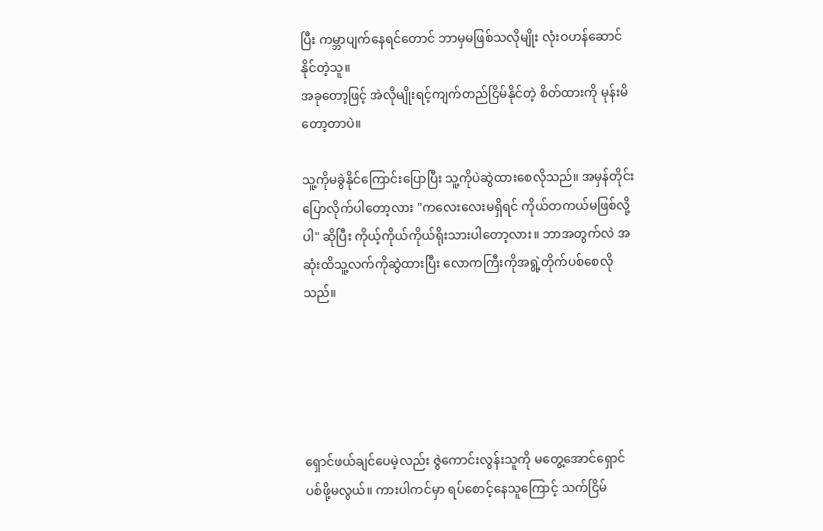ပြီး ကမ္ဘာပျက်နေရင်တောင် ဘာမှမဖြစ်သလိုမျိုး လုံးဝဟန်ဆောင်နိုင်တဲ့သူ။
အခုတော့ဖြင့် အဲလိုမျိုးရင့်ကျက်တည်ငြိမ်နိုင်တဲ့ စိတ်ထားကို မုန်းမိတော့တာပဲ။

သူ့ကိုမခွဲနိုင်ကြောင်းပြောပြီး သူ့ကိုပဲဆွဲထားစေလိုသည်။ အမှန်တိုင်းပြောလိုက်ပါတော့လား "ကလေးလေးမရှိရင် ကိုယ်တကယ်မဖြစ်လို့ပါ" ဆိုပြီး ကိုယ့်ကိုယ်ကိုယ်ရိုးသားပါတော့လား။ ဘာအတွက်လဲ အဆုံးထိသူ့လက်ကိုဆွဲထားပြီး လောကကြီးကိုအရွဲ့တိုက်ပစ်စေလိုသည်။





ရှောင်ဖယ်ချင်ပေမဲ့လည်း ဇွဲကောင်းလွန်းသူကို မတွေ့အောင်ရှောင်ပစ်ဖို့မလွယ်။ ကားပါကင်မှာ ရပ်စောင့်နေသူကြောင့် သက်ငြိမ်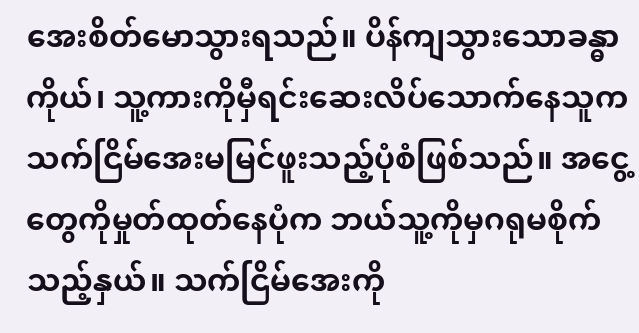အေးစိတ်မောသွားရသည်။ ပိန်ကျသွားသောခန္ဓာကိုယ်၊ သူ့ကားကိုမှီရင်းဆေးလိပ်သောက်နေသူက သက်ငြိမ်အေးမမြင်ဖူးသည့်ပုံစံဖြစ်သည်။ အငွေ့တွေကိုမှုတ်ထုတ်နေပုံက ဘယ်သူ့ကိုမှဂရုမစိုက်သည့်နှယ်။ သက်ငြိမ်အေးကို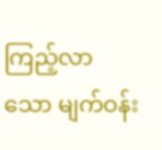ကြည့်လာသော မျက်ဝန်း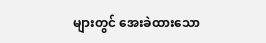များတွင် အေးခဲထားသော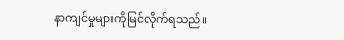နာကျင်မှုများကိုမြင်လိုက်ရသည်။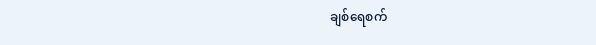ချစ်ရေစက်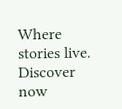Where stories live. Discover now